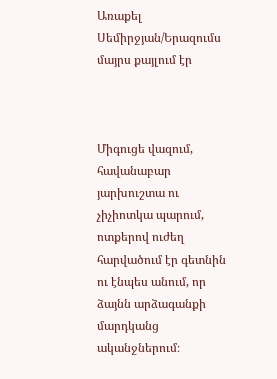Առաքել Սեմիրջյան/Երազումս մայրս քայլում էր



Միգուցե վազում, հավանաբար  յարխուշտա ու չիչիոտկա պարում, ոտքերով ուժեղ հարվածում էր գետնին ու էնպես անում, որ ձայնն արձագանքի մարդկանց ականջներում։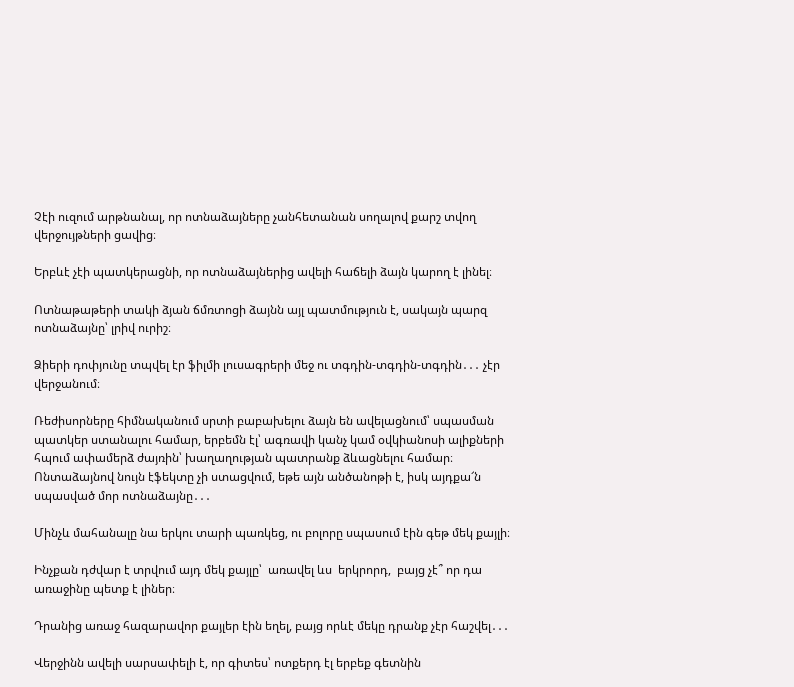Չէի ուզում արթնանալ, որ ոտնաձայները չանհետանան սողալով քարշ տվող վերջույթների ցավից։

Երբևէ չէի պատկերացնի, որ ոտնաձայներից ավելի հաճելի ձայն կարող է լինել։

Ոտնաթաթերի տակի ձյան ճմռտոցի ձայնն այլ պատմություն է, սակայն պարզ ոտնաձայնը՝ լրիվ ուրիշ։

Ձիերի դոփյունը տպվել էր ֆիլմի լուսագրերի մեջ ու տգդին-տգդին-տգդին․․․ չէր վերջանում։

Ռեժիսորները հիմնականում սրտի բաբախելու ձայն են ավելացնում՝ սպասման պատկեր ստանալու համար, երբեմն էլ՝ ագռավի կանչ կամ օվկիանոսի ալիքների հպում ափամերձ ժայռին՝ խաղաղության պատրանք ձևացնելու համար։ Ոնտաձայնով նույն էֆեկտը չի ստացվում, եթե այն անծանոթի է, իսկ այդքա՜ն սպասված մոր ոտնաձայնը․․․

Մինչև մահանալը նա երկու տարի պառկեց, ու բոլորը սպասում էին գեթ մեկ քայլի։

Ինչքան դժվար է տրվում այդ մեկ քայլը՝  առավել ևս  երկրորդ,  բայց չէ՞ որ դա առաջինը պետք է լիներ։

Դրանից առաջ հազարավոր քայլեր էին եղել, բայց որևէ մեկը դրանք չէր հաշվել․․․

Վերջինն ավելի սարսափելի է, որ գիտես՝ ոտքերդ էլ երբեք գետնին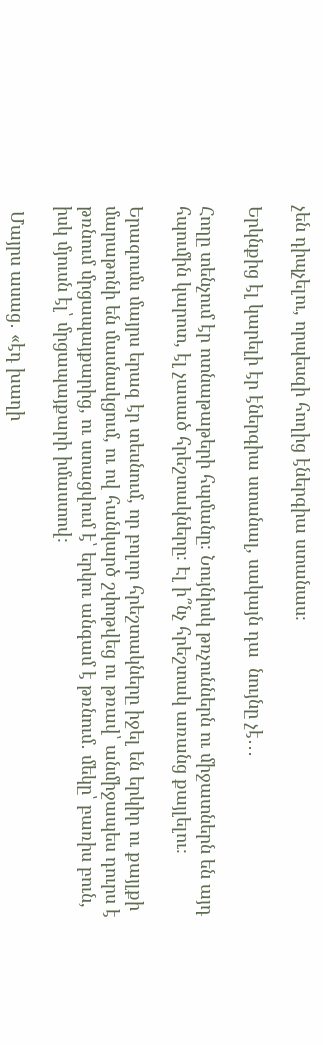չեն դիպչելու, որպեսզի հողից էներգիա ստանաս։

Երկնքից էլ կարելի էր էներգիա ստանալ, սակայն դա  նույնը չէ․․․

Հողը տենչում էր ոտնաթաթերի հպմանը։ Նույնիսկ թռչուններն ու միջատներն են այդ հպումին կարոտ, էլ չասած հրեշտակները։ Էլ ի՞նչ հրեշտակ առանց քայլելու։

Երազումս մայրս երազ էր տեսնում, որ բոլոր հրեշտակները իջել են երկիր ու քայլքի մարաթոնի են մասնակցում, ու ով հանկարծ շփոթվեց ու թռավ՝ անմիջապես դուրս է թռնում մրցապայքարից, ու ստացվում է՝ երկու անգամ է թռնում․ մեկը՝ բառիս բուն, իսկ մյուսն էլ՝ մրցապայքարի իմաստով։

 Մայրս ասաց․ «էդ խաղի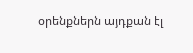օրենքներն այդքան էլ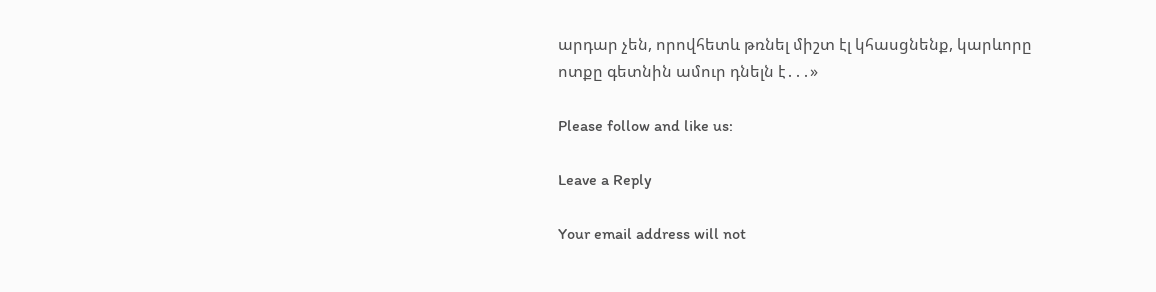արդար չեն, որովհետև թռնել միշտ էլ կհասցնենք, կարևորը ոտքը գետնին ամուր դնելն է․․․»

Please follow and like us:

Leave a Reply

Your email address will not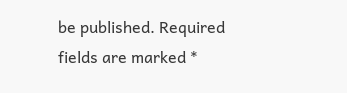be published. Required fields are marked *